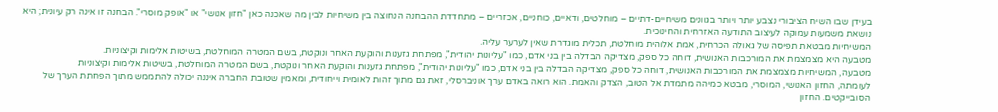בעידן שבו השיח הציבורי נצבע יותר ויותר בגוונים משיחיים-דתיים – מוחלטים, ודאיים, כוחניים, אכזריים – מתחדדת ההבחנה הנחוצה בין משיחיות לבין מה שאכנה כאן "חזון אנושי" או "אופק מוסרי". הבחנה זו אינה רק עיונית; היא נושאת משמעות עמוקה לעיצוב התודעה האזרחית והחינוכית.
המשיחיות מבטאת תפיסה של גאולה הכרחית, אמת אלוהית מוחלטת, תכלית מוגדרת שאין לערער עליה.
מטבעה היא מצמצמת את המורכבות האנושית, דוחה כל ספק, מצדיקה הבדלה בין בני אדם, כמו "עליונות יהודית", מפתחת גזענות והוקעת האחר ונוקטת, בשם המטרה המוחלטת, בשיטות אלימות וקיצוניות.
מטבעה, המשיחיות מצמצמת את המורכבות האנושית, דוחה כל ספק, מצדיקה הבדלה בין בני אדם, כמו "עליונות יהודית", מפתחת גזענות והוקעת האחר ונוקטת, בשם המטרה המוחלטת, בשיטות אלימות וקיצוניות
לעומתה, החזון האנושי, המוסרי, מבטא כמיהה מתמדת אל הטוב, הצדק והאמת. הוא רואה באדם ערך אוניברסלי, זאת גם מתוך זהות לאומית וייחודית, ומאמין שטובת החברה איננה יכולה להתממש מתוך הפחתת הערך של הסובייקטים. החזון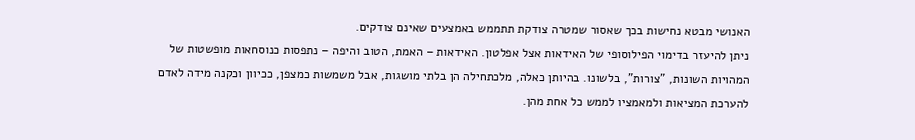האנושי מבטא נחישות בכך שאסור שמטרה צודקת תתממש באמצעים שאינם צודקים.
ניתן להיעזר בדימוי הפילוסופי של האידאות אצל אפלטון. האידאות – האמת, הטוב והיפה – נתפסות כנוסחאות מופשטות של המהויות השונות, "צורות", בלשונו. בהיותן כאלה, מלכתחילה הן בלתי מושגות, אבל משמשות כמצפן, ככיוון וכקנה מידה לאדם להערכת המציאות ולמאמציו לממש כל אחת מהן.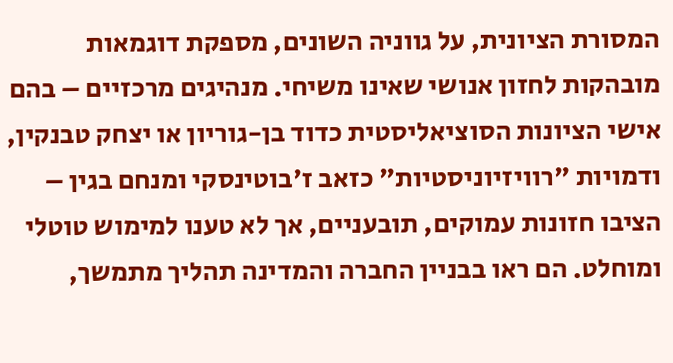המסורת הציונית, על גווניה השונים, מספקת דוגמאות מובהקות לחזון אנושי שאינו משיחי. מנהיגים מרכזיים – בהם אישי הציונות הסוציאליסטית כדוד בן-גוריון או יצחק טבנקין, ודמויות "רוויזיוניסטיות" כזאב ז'בוטינסקי ומנחם בגין – הציבו חזונות עמוקים, תובעניים, אך לא טענו למימוש טוטלי ומוחלט. הם ראו בבניין החברה והמדינה תהליך מתמשך,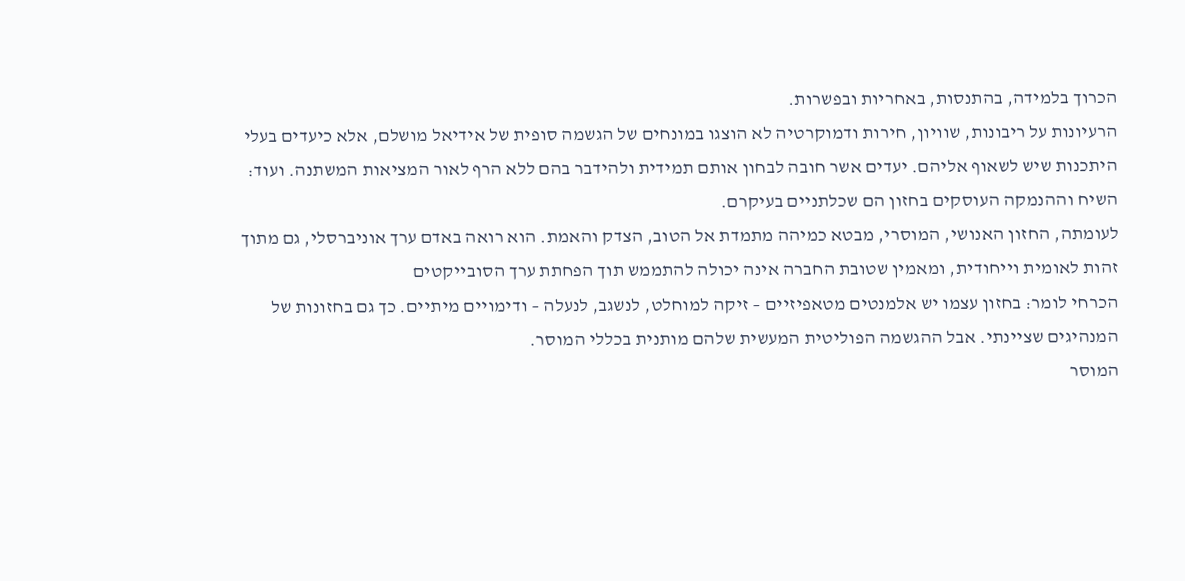הכרוך בלמידה, בהתנסות, באחריות ובפשרות.
הרעיונות על ריבונות, שוויון, חירות ודמוקרטיה לא הוצגו במונחים של הגשמה סופית של אידיאל מושלם, אלא כיעדים בעלי היתכנות שיש לשאוף אליהם. יעדים אשר חובה לבחון אותם תמידית ולהידבר בהם ללא הרף לאור המציאות המשתנה. ועוד: השיח וההנמקה העוסקים בחזון הם שכלתניים בעיקרם.
לעומתה, החזון האנושי, המוסרי, מבטא כמיהה מתמדת אל הטוב, הצדק והאמת. הוא רואה באדם ערך אוניברסלי, גם מתוך זהות לאומית וייחודית, ומאמין שטובת החברה אינה יכולה להתממש תוך הפחתת ערך הסובייקטים
הכרחי לומר: בחזון עצמו יש אלמנטים מטאפיזיים – זיקה למוחלט, לנשגב, לנעלה – ודימויים מיתיים. כך גם בחזונות של המנהיגים שציינתי. אבל ההגשמה הפוליטית המעשית שלהם מותנית בכללי המוסר.
המוסר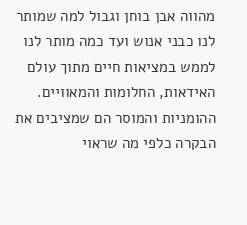מהווה אבן בוחן וגבול למה שמותר לנו כבני אנוש ועד כמה מותר לנו לממש במציאות חיים מתוך עולם האידאות, החלומות והמאוויים. ההומניות והמוסר הם שמציבים את הבקרה כלפי מה שראוי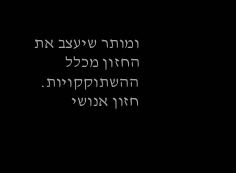ומותר שיעצב את החזון מכלל ההשתוקקויות.
חזון אנושי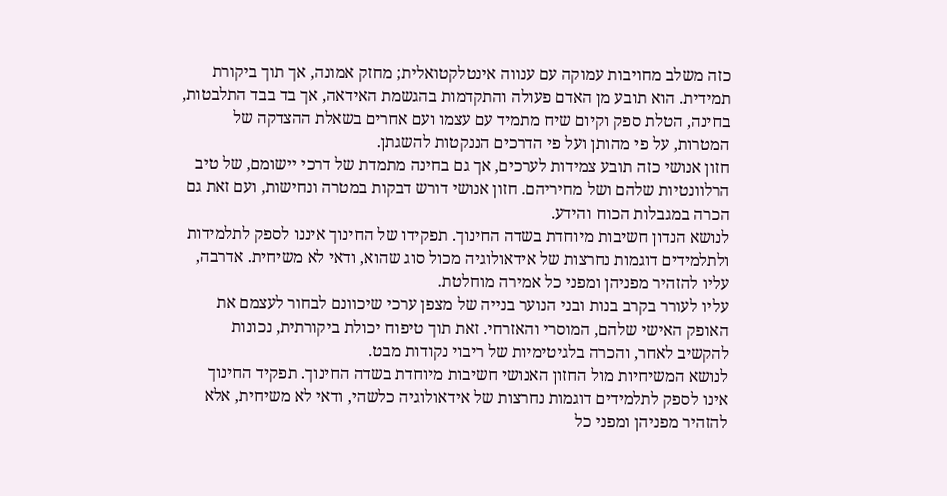כזה משלב מחויבות עמוקה עם ענווה אינטלקטואלית; מחזק אמונה, אך תוך ביקורת תמידית. הוא תובע מן האדם פעולה והתקדמות בהגשמת האידאה, אך בד בבד התלבטות, בחינה, הטלת ספק וקיום שיח מתמיד עם עצמו ועם אחרים בשאלת ההצדקה של המטרות, על פי מהותן ועל פי הדרכים הננקטות להשגתן.
חזון אנושי כזה תובע צמידות לערכים, אך גם בחינה מתמדת של דרכי יישומם, של טיב הרלוונטיות שלהם ושל מחיריהם. חזון אנושי דורש דבקות במטרה ונחישות, ועם זאת גם הכרה במגבלות הכוח והידע.
לנושא הנדון חשיבות מיוחדת בשדה החינוך. תפקידו של החינוך איננו לספק לתלמידות ולתלמידים דוגמות נחרצות של אידאולוגיה מכול סוג שהוא, ודאי לא משיחית. אדרבה, עליו להזהיר מפניהן ומפני כל אמירה מוחלטת.
עליו לעורר בקרב בנות ובני הנוער בנייה של מצפן ערכי שיכוונם לבחור לעצמם את האופק האישי שלהם, המוסרי והאזרחי. זאת תוך טיפוח יכולת ביקורתית, נכונות להקשיב לאחר, והכרה בלגיטימיות של ריבוי נקודות מבט.
לנושא המשיחיות מול החזון האנושי חשיבות מיוחדת בשדה החינוך. תפקיד החינוך אינו לספק לתלמידים דוגמות נחרצות של אידאולוגיה כלשהי, ודאי לא משיחית, אלא להזהיר מפניהן ומפני כל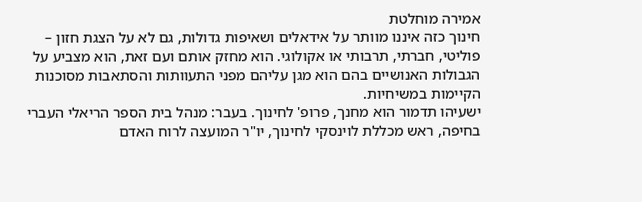אמירה מוחלטת
חינוך כזה איננו מוותר על אידאלים ושאיפות גדולות, גם לא על הצגת חזון – פוליטי, חברתי, תרבותי או אקולוגי. הוא מחזק אותם ועם זאת, הוא מצביע על הגבולות האנושיים בהם הוא מגן עליהם מפני התעוותות והסתאבות מסוכנות הקיימות במשיחיות.
ישעיהו תדמור הוא מחנך, פרופ' לחינוך. בעבר: מנהל בית הספר הריאלי העברי בחיפה, ראש מכללת לוינסקי לחינוך, יו"ר המועצה לרוח האדם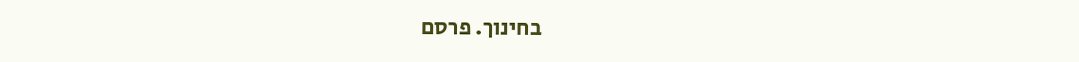בחינוך. פרסם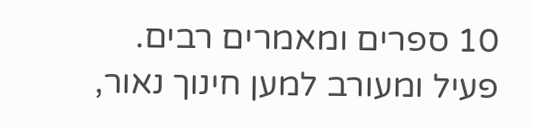10 ספרים ומאמרים רבים. פעיל ומעורב למען חינוך נאור,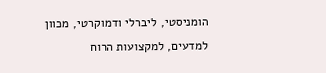הומניסטי, ליברלי ודמוקרטי, מכוון למדעים, למקצועות הרוח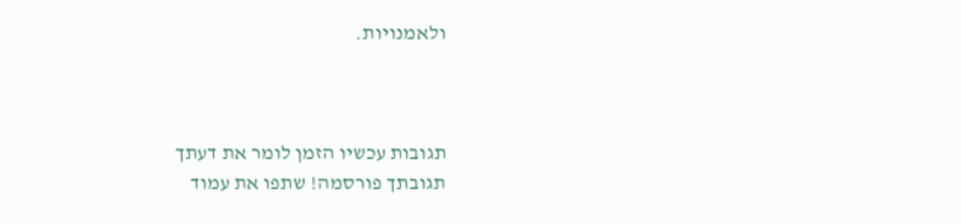ולאמנויות.



תגובות עכשיו הזמן לומר את דעתך
תגובתך פורסמה! שתפו את עמוד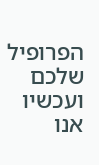הפרופיל שלכם
ועכשיו אנו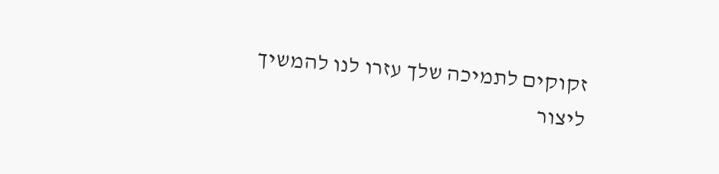זקוקים לתמיכה שלך עזרו לנו להמשיך ליצור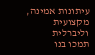עיתונות אמינה, מקצועית וליברלית
תמכו בנו